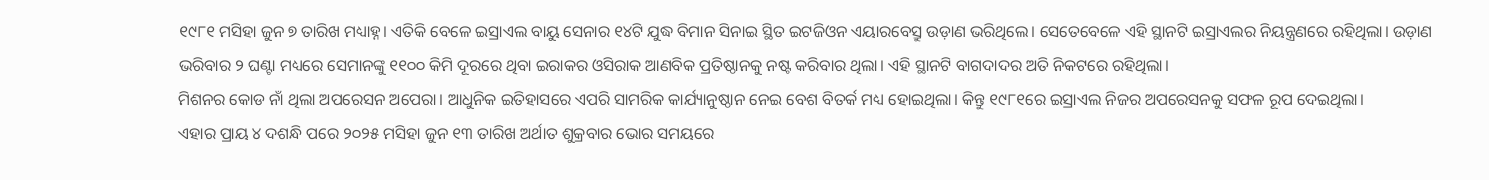୧୯୮୧ ମସିହା ଜୁନ ୭ ତାରିଖ ମଧ୍ୟାହ୍ନ। ଏତିକି ବେଳେ ଇସ୍ରାଏଲ ବାୟୁ ସେନାର ୧୪ଟି ଯୁଦ୍ଧ ବିମାନ ସିନାଇ ସ୍ଥିତ ଇଟଜିଓନ ଏୟାରବେସ୍ରୁ ଉଡ଼ାଣ ଭରିଥିଲେ। ସେତେବେଳେ ଏହି ସ୍ଥାନଟି ଇସ୍ରାଏଲର ନିୟନ୍ତ୍ରଣରେ ରହିଥିଲା। ଉଡ଼ାଣ ଭରିବାର ୨ ଘଣ୍ଟା ମଧ୍ୟରେ ସେମାନଙ୍କୁ ୧୧୦୦ କିମି ଦୂରରେ ଥିବା ଇରାକର ଓସିରାକ ଆଣବିକ ପ୍ରତିଷ୍ଠାନକୁ ନଷ୍ଟ କରିବାର ଥିଲା। ଏହି ସ୍ଥାନଟି ବାଗଦାଦର ଅତି ନିକଟରେ ରହିଥିଲା।
ମିଶନର କୋଡ ନାଁ ଥିଲା ଅପରେସନ ଅପେରା। ଆଧୁନିକ ଇତିହାସରେ ଏପରି ସାମରିକ କାର୍ଯ୍ୟାନୁଷ୍ଠାନ ନେଇ ବେଶ ବିତର୍କ ମଧ୍ୟ ହୋଇଥିଲା। କିନ୍ତୁ ୧୯୮୧ରେ ଇସ୍ରାଏଲ ନିଜର ଅପରେସନକୁ ସଫଳ ରୂପ ଦେଇଥିଲା।
ଏହାର ପ୍ରାୟ ୪ ଦଶନ୍ଧି ପରେ ୨୦୨୫ ମସିହା ଜୁନ ୧୩ ତାରିଖ ଅର୍ଥାତ ଶୁକ୍ରବାର ଭୋର ସମୟରେ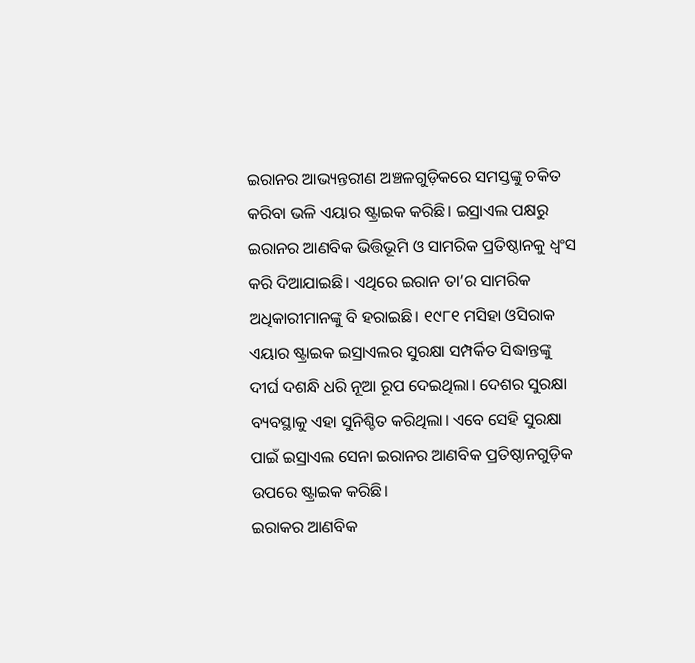ଇରାନର ଆଭ୍ୟନ୍ତରୀଣ ଅଞ୍ଚଳଗୁଡ଼ିକରେ ସମସ୍ତଙ୍କୁ ଚକିତ କରିବା ଭଳି ଏୟାର ଷ୍ଟ୍ରାଇକ କରିଛି। ଇସ୍ରାଏଲ ପକ୍ଷରୁ ଇରାନର ଆଣବିକ ଭିତ୍ତିଭୂମି ଓ ସାମରିକ ପ୍ରତିଷ୍ଠାନକୁ ଧ୍ୱଂସ କରି ଦିଆଯାଇଛି। ଏଥିରେ ଇରାନ ତା’ର ସାମରିକ ଅଧିକାରୀମାନଙ୍କୁ ବି ହରାଇଛି। ୧୯୮୧ ମସିହା ଓସିରାକ ଏୟାର ଷ୍ଟ୍ରାଇକ ଇସ୍ରାଏଲର ସୁରକ୍ଷା ସମ୍ପର୍କିତ ସିଦ୍ଧାନ୍ତଙ୍କୁ ଦୀର୍ଘ ଦଶନ୍ଧି ଧରି ନୂଆ ରୂପ ଦେଇଥିଲା। ଦେଶର ସୁରକ୍ଷା ବ୍ୟବସ୍ଥାକୁ ଏହା ସୁନିଶ୍ଚିତ କରିଥିଲା। ଏବେ ସେହି ସୁରକ୍ଷା ପାଇଁ ଇସ୍ରାଏଲ ସେନା ଇରାନର ଆଣବିକ ପ୍ରତିଷ୍ଠାନଗୁଡ଼ିକ ଉପରେ ଷ୍ଟ୍ରାଇକ କରିଛି।
ଇରାକର ଆଣବିକ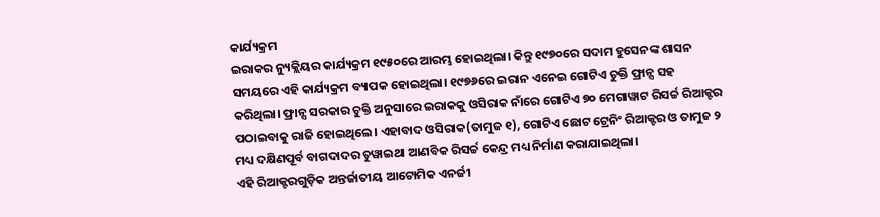କାର୍ଯ୍ୟକ୍ରମ
ଇରାକର ନ୍ୟୁକ୍ଲିୟର କାର୍ଯ୍ୟକ୍ରମ ୧୯୫୦ରେ ଆରମ୍ଭ ହୋଇଥିଲା। କିନ୍ତୁ ୧୯୭୦ରେ ସଦାମ ହୁସେନଙ୍କ ଶାସନ ସମୟରେ ଏହି କାର୍ଯ୍ୟକ୍ରମ ବ୍ୟାପକ ହୋଇଥିଲା। ୧୯୭୬ରେ ଇରାନ ଏନେଇ ଗୋଟିଏ ଚୁକ୍ତି ଫ୍ରାନ୍ସ ସହ କରିଥିଲା। ଫ୍ରାନ୍ସ ସରକାର ଚୁକ୍ତି ଅନୁସାରେ ଇରାକକୁ ଓସିରାକ ନାଁରେ ଗୋଟିଏ ୭୦ ମେଗାୱାଟ ରିସର୍ଚ୍ଚ ରିଆକ୍ଟର ପଠାଇବାକୁ ରାଜି ହୋଇଥିଲେ। ଏହାବାଦ ଓସିରାକ(ତାମୁଜ ୧), ଗୋଟିଏ ଛୋଟ ଟ୍ରେନିଂ ରିଆକ୍ଟର ଓ ତାମୁଜ ୨ ମଧ୍ୟ ଦକ୍ଷିଣପୂର୍ବ ବାଗଦାଦର ତୁୱାଇଥା ଆଣବିକ ରିସର୍ଚ୍ଚ କେନ୍ଦ୍ର ମଧ୍ୟ ନିର୍ମାଣ କରାଯାଇଥିଲା।
ଏହି ରିଆକ୍ଟରଗୁଡ଼ିକ ଅନ୍ତର୍ଜାତୀୟ ଆଟୋମିକ ଏନର୍ଜୀ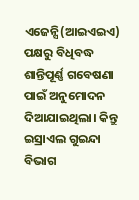ଏଜେନ୍ସି(ଆଇଏଇଏ) ପକ୍ଷରୁ ବିଧିବଦ୍ଧ ଶାନ୍ତିପୂର୍ଣ୍ଣ ଗବେଷଣା ପାଇଁ ଅନୁମୋଦନ ଦିଆଯାଇଥିଲା। କିନ୍ତୁ ଇସ୍ରାଏଲ ଗୁଇନ୍ଦା ବିଭାଗ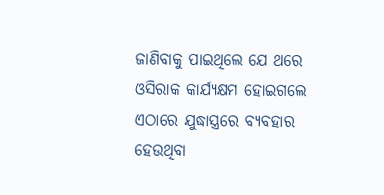ଜାଣିବାକୁ ପାଇଥିଲେ ଯେ ଥରେ ଓସିରାକ କାର୍ଯ୍ୟକ୍ଷମ ହୋଇଗଲେ ଏଠାରେ ଯୁଦ୍ଧାସ୍ତ୍ରରେ ବ୍ୟବହାର ହେଉଥିବା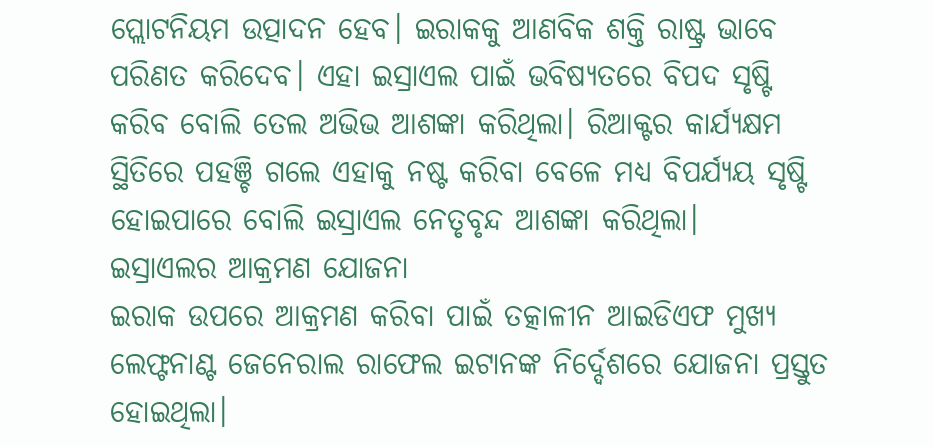ପ୍ଲୋଟନିୟମ ଉତ୍ପାଦନ ହେବ। ଇରାକକୁ ଆଣବିକ ଶକ୍ତି ରାଷ୍ଟ୍ର ଭାବେ ପରିଣତ କରିଦେବ। ଏହା ଇସ୍ରାଏଲ ପାଇଁ ଭବିଷ୍ୟତରେ ବିପଦ ସୃଷ୍ଟି କରିବ ବୋଲି ତେଲ ଅଭିଭ ଆଶଙ୍କା କରିଥିଲା। ରିଆକ୍ଟର କାର୍ଯ୍ୟକ୍ଷମ ସ୍ଥିତିରେ ପହଞ୍ଚି ଗଲେ ଏହାକୁ ନଷ୍ଟ କରିବା ବେଳେ ମଧ୍ୟ ବିପର୍ଯ୍ୟୟ ସୃଷ୍ଟି ହୋଇପାରେ ବୋଲି ଇସ୍ରାଏଲ ନେତୃବୃନ୍ଦ ଆଶଙ୍କା କରିଥିଲା।
ଇସ୍ରାଏଲର ଆକ୍ରମଣ ଯୋଜନା
ଇରାକ ଉପରେ ଆକ୍ରମଣ କରିବା ପାଇଁ ତତ୍କାଳୀନ ଆଇଡିଏଫ ମୁଖ୍ୟ ଲେଫ୍ଟନାଣ୍ଟ ଜେନେରାଲ ରାଫେଲ ଇଟାନଙ୍କ ନିର୍ଦ୍ଦେଶରେ ଯୋଜନା ପ୍ରସ୍ତୁତ ହୋଇଥିଲା।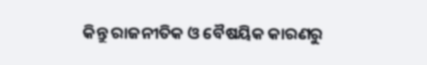କିନ୍ତୁ ରାଜନୀତିକ ଓ ବୈଷୟିକ କାରଣରୁ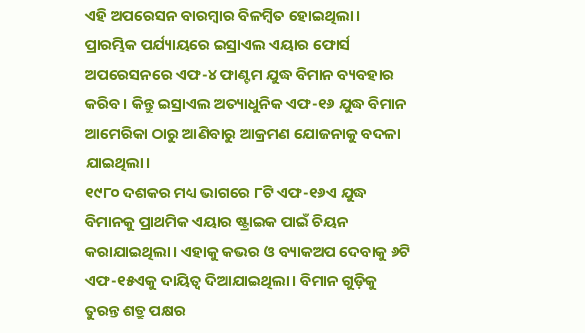ଏହି ଅପରେସନ ବାରମ୍ବାର ବିଳମ୍ବିତ ହୋଇଥିଲା। ପ୍ରାରମ୍ଭିକ ପର୍ଯ୍ୟାୟରେ ଇସ୍ରାଏଲ ଏୟାର ଫୋର୍ସ ଅପରେସନରେ ଏଫ-୪ ଫାଣ୍ଟମ ଯୁଦ୍ଧ ବିମାନ ବ୍ୟବହାର କରିବ। କିନ୍ତୁ ଇସ୍ରାଏଲ ଅତ୍ୟାଧୁନିକ ଏଫ-୧୬ ଯୁଦ୍ଧ ବିମାନ ଆମେରିକା ଠାରୁ ଆଣିବାରୁ ଆକ୍ରମଣ ଯୋଜନାକୁ ବଦଳା ଯାଇଥିଲା।
୧୯୮୦ ଦଶକର ମଧ୍ୟ ଭାଗରେ ୮ଟି ଏଫ-୧୬ଏ ଯୁଦ୍ଧ ବିମାନକୁ ପ୍ରାଥମିକ ଏୟାର ଷ୍ଟ୍ରାଇକ ପାଇଁ ଚିୟନ କରାଯାଇଥିଲା। ଏହାକୁ କଭର ଓ ବ୍ୟାକଅପ ଦେବାକୁ ୬ଟି ଏଫ-୧୫ଏକୁ ଦାୟିତ୍ୱ ଦିଆଯାଇଥିଲା। ବିମାନ ଗୁଡ଼ିକୁ ତୁରନ୍ତ ଶତ୍ରୁ ପକ୍ଷର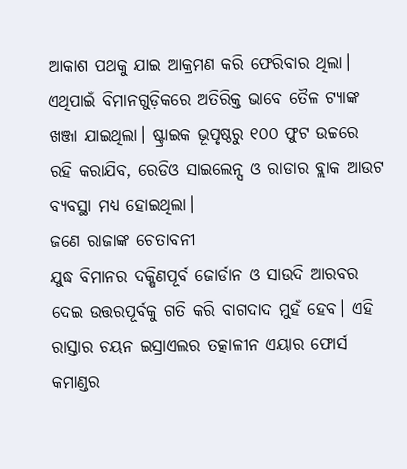ଆକାଶ ପଥକୁ ଯାଇ ଆକ୍ରମଣ କରି ଫେରିବାର ଥିଲା। ଏଥିପାଇଁ ବିମାନଗୁଡ଼ିକରେ ଅତିରିକ୍ତ ଭାବେ ତୈଳ ଟ୍ୟାଙ୍କ ଖଞ୍ଜା ଯାଇଥିଲା। ଷ୍ଟ୍ରାଇକ ଭୂପୃଷ୍ଠରୁ ୧୦୦ ଫୁଟ ଉଚ୍ଚରେ ରହି କରାଯିବ, ରେଡିଓ ସାଇଲେନ୍ସ ଓ ରାଡାର ବ୍ଲାକ ଆଉଟ ବ୍ୟବସ୍ଥା ମଧ୍ୟ ହୋଇଥିଲା।
ଜଣେ ରାଜାଙ୍କ ଚେତାବନୀ
ଯୁଦ୍ଧ ବିମାନର ଦକ୍ଷିଣପୂର୍ବ ଜୋର୍ଡାନ ଓ ସାଉଦି ଆରବର ଦେଇ ଉତ୍ତରପୂର୍ବକୁ ଗତି କରି ବାଗଦାଦ ମୁହଁ ହେବ। ଏହି ରାସ୍ତାର ଚୟନ ଇସ୍ରାଏଲର ତତ୍କାଳୀନ ଏୟାର ଫୋର୍ସ କମାଣ୍ଡର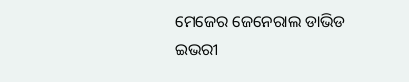ମେଜେର ଜେନେରାଲ ଡାଭିଡ ଇଭରୀ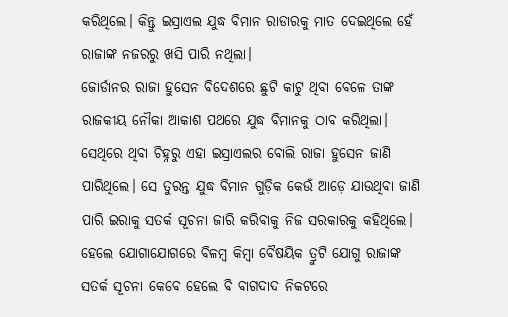କରିଥିଲେ। କିନ୍ତୁ ଇସ୍ରାଏଲ ଯୁଦ୍ଧ ବିମାନ ରାଡାରକୁ ମାତ ଦେଇଥିଲେ ହେଁ ରାଜାଙ୍କ ନଜରରୁ ଖସି ପାରି ନଥିଲା।
ଜୋର୍ଡାନର ରାଜା ହୁସେନ ବିଦେଶରେ ଛୁଟି କାଟୁ ଥିବା ବେଳେ ତାଙ୍କ ରାଜକୀୟ ନୌକା ଆକାଶ ପଥରେ ଯୁଦ୍ଧ ବିମାନକୁ ଠାବ କରିଥିଲା। ସେଥିରେ ଥିବା ଚିହ୍ନରୁ ଏହା ଇସ୍ରାଏଲର ବୋଲି ରାଜା ହୁସେନ ଜାଣି ପାରିଥିଲେ। ସେ ତୁରନ୍ତ ଯୁଦ୍ଧ ବିମାନ ଗୁଡ଼ିକ କେଉଁ ଆଡ଼େ ଯାଉଥିବା ଜାଣି ପାରି ଇରାକୁ ସତର୍କ ସୂଚନା ଜାରି କରିବାକୁ ନିଜ ସରକାରକୁ କହିଥିଲେ। ହେଲେ ଯୋଗାଯୋଗରେ ବିଳମ୍ବ କିମ୍ବା ବୈଷୟିକ ତ୍ରୁଟି ଯୋଗୁ ରାଜାଙ୍କ ସତର୍କ ସୂଚନା କେବେ ହେଲେ ବି ବାଗଦାଦ ନିକଟରେ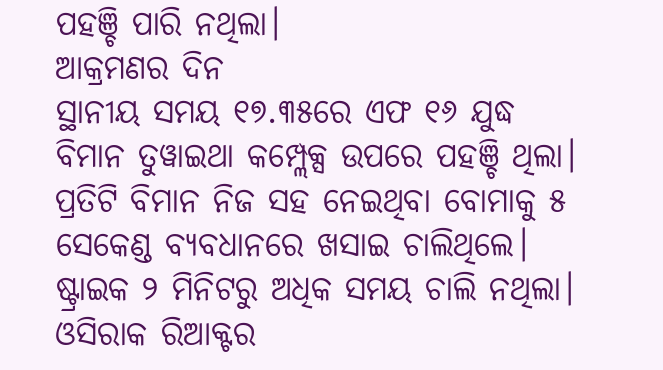ପହଞ୍ଚି ପାରି ନଥିଲା।
ଆକ୍ରମଣର ଦିନ
ସ୍ଥାନୀୟ ସମୟ ୧୭.୩୫ରେ ଏଫ ୧୬ ଯୁଦ୍ଧ ବିମାନ ତୁୱାଇଥା କମ୍ପ୍ଲେକ୍ସ ଉପରେ ପହଞ୍ଚି ଥିଲା। ପ୍ରତିଟି ବିମାନ ନିଜ ସହ ନେଇଥିବା ବୋମାକୁ ୫ ସେକେଣ୍ଡ ବ୍ୟବଧାନରେ ଖସାଇ ଚାଲିଥିଲେ। ଷ୍ଟ୍ରାଇକ ୨ ମିନିଟରୁ ଅଧିକ ସମୟ ଚାଲି ନଥିଲା। ଓସିରାକ ରିଆକ୍ଟର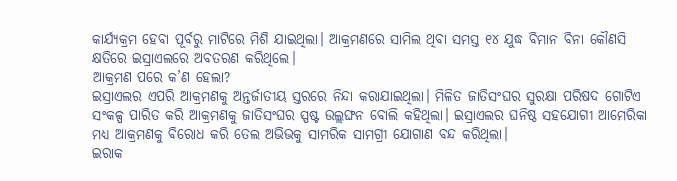କାର୍ଯ୍ୟକ୍ରମ ହେବା ପୂର୍ବରୁ ମାଟିରେ ମିଶି ଯାଇଥିଲା। ଆକ୍ରମଣରେ ସାମିଲ ଥିବା ସମସ୍ତ ୧୪ ଯୁଦ୍ଧ ବିମାନ ବିନା କୌଣସି କ୍ଷତିରେ ଇସ୍ରାଏଲରେ ଅବତରଣ କରିଥିଲେ।
ଆକ୍ରମଣ ପରେ କ’ଣ ହେଲା?
ଇସ୍ରାଏଲର ଏପରି ଆକ୍ରମଣକୁ ଅନ୍ତର୍ଜାତୀୟ ସ୍ତରରେ ନିନ୍ଦା କରାଯାଇଥିଲା। ମିଳିତ ଜାତିସଂଘର ସୁରକ୍ଷା ପରିଷଦ ଗୋଟିଏ ସଂକଳ୍ପ ପାରିତ କରି ଆକ୍ରମଣକୁ ଜାତିସଂଘର ସ୍ପଷ୍ଟ ଉଲ୍ଲଙ୍ଘନ ବୋଲି କହିଥିଲା। ଇସ୍ରାଏଲର ଘନିଷ୍ଠ ସହଯୋଗୀ ଆମେରିକା ମଧ୍ୟ ଆକ୍ରମଣକୁ ବିରୋଧ କରି ତେଲ ଅଭିଭକୁ ସାମରିକ ସାମଗ୍ରୀ ଯୋଗାଣ ବନ୍ଦ କରିଥିଲା।
ଇରାକ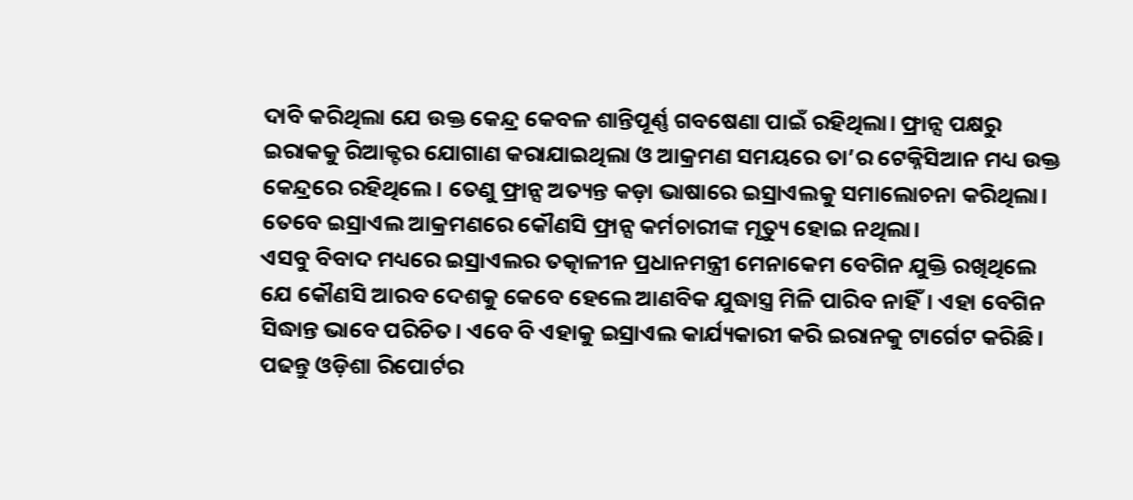ଦାବି କରିଥିଲା ଯେ ଉକ୍ତ କେନ୍ଦ୍ର କେବଳ ଶାନ୍ତିପୂର୍ଣ୍ଣ ଗବଷେଣା ପାଇଁ ରହିଥିଲା। ଫ୍ରାନ୍ସ ପକ୍ଷରୁ ଇରାକକୁ ରିଆକ୍ଟର ଯୋଗାଣ କରାଯାଇଥିଲା ଓ ଆକ୍ରମଣ ସମୟରେ ତା’ର ଟେକ୍ନିସିଆନ ମଧ୍ୟ ଉକ୍ତ କେନ୍ଦ୍ରରେ ରହିଥିଲେ। ତେଣୁ ଫ୍ରାନ୍ସ ଅତ୍ୟନ୍ତ କଡ଼ା ଭାଷାରେ ଇସ୍ରାଏଲକୁ ସମାଲୋଚନା କରିଥିଲା। ତେବେ ଇସ୍ରାଏଲ ଆକ୍ରମଣରେ କୌଣସି ଫ୍ରାନ୍ସ କର୍ମଚାରୀଙ୍କ ମୃତ୍ୟୁ ହୋଇ ନଥିଲା।
ଏସବୁ ବିବାଦ ମଧ୍ୟରେ ଇସ୍ରାଏଲର ତତ୍କାଳୀନ ପ୍ରଧାନମନ୍ତ୍ରୀ ମେନାକେମ ବେଗିନ ଯୁକ୍ତି ରଖିଥିଲେ ଯେ କୌଣସି ଆରବ ଦେଶକୁ କେବେ ହେଲେ ଆଣବିକ ଯୁଦ୍ଧାସ୍ତ୍ର ମିଳି ପାରିବ ନାହିଁ। ଏହା ବେଗିନ ସିଦ୍ଧାନ୍ତ ଭାବେ ପରିଚିତ। ଏବେ ବି ଏହାକୁ ଇସ୍ରାଏଲ କାର୍ଯ୍ୟକାରୀ କରି ଇରାନକୁ ଟାର୍ଗେଟ କରିଛି।
ପଢନ୍ତୁ ଓଡ଼ିଶା ରିପୋର୍ଟର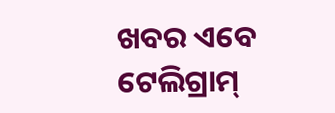ଖବର ଏବେ ଟେଲିଗ୍ରାମ୍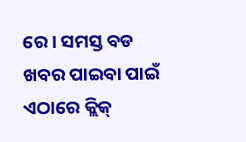ରେ। ସମସ୍ତ ବଡ ଖବର ପାଇବା ପାଇଁ ଏଠାରେ କ୍ଲିକ୍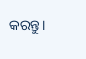କରନ୍ତୁ।